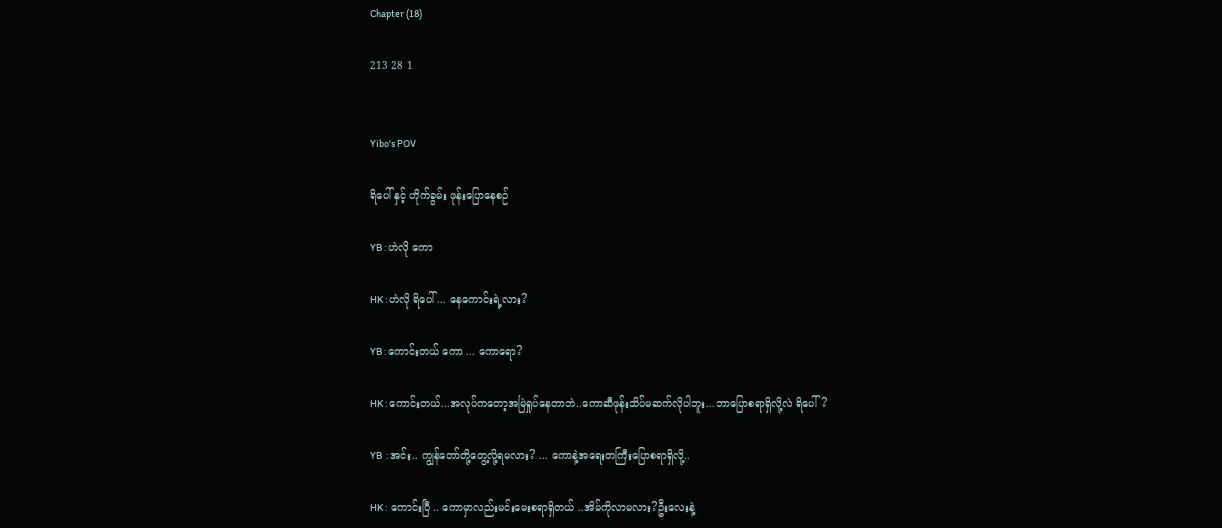Chapter (18)

213 28 1


Yibo's POV

ရိပေါ် နှင့် ဟိုက်ခွမ်း ဖုန်းပြောနေစဉ်

YB : ဟဲလို ကော

HK : ဟဲလို ရိပေါ် ... နေကောင်းရဲ့လား?

YB : ကောင်းတယ် ကော ... ကောရော?

HK : ကောင်းတယ်...အလုပ်ကတော့အမြဲရှုပ်နေတာဘဲ..ကောဆီဖုန်းသိပ်မဆက်လိုပါဘူး...ဘာပြောစရာရှိလို့လဲ ရိပေါ်?

YB  : အင်း.. ကျွန်တော်တို့တွေ့လို့ရမလား? ... ကောနဲ့အရေးတကြီးပြောစရာရှိလို့..

HK :  ကောင်းပြီ .. ကောမှာလည်းမင်းမေးစရာရှိတယ် ..အိမ်ကိုလာမလား?ဦးလေးနဲ့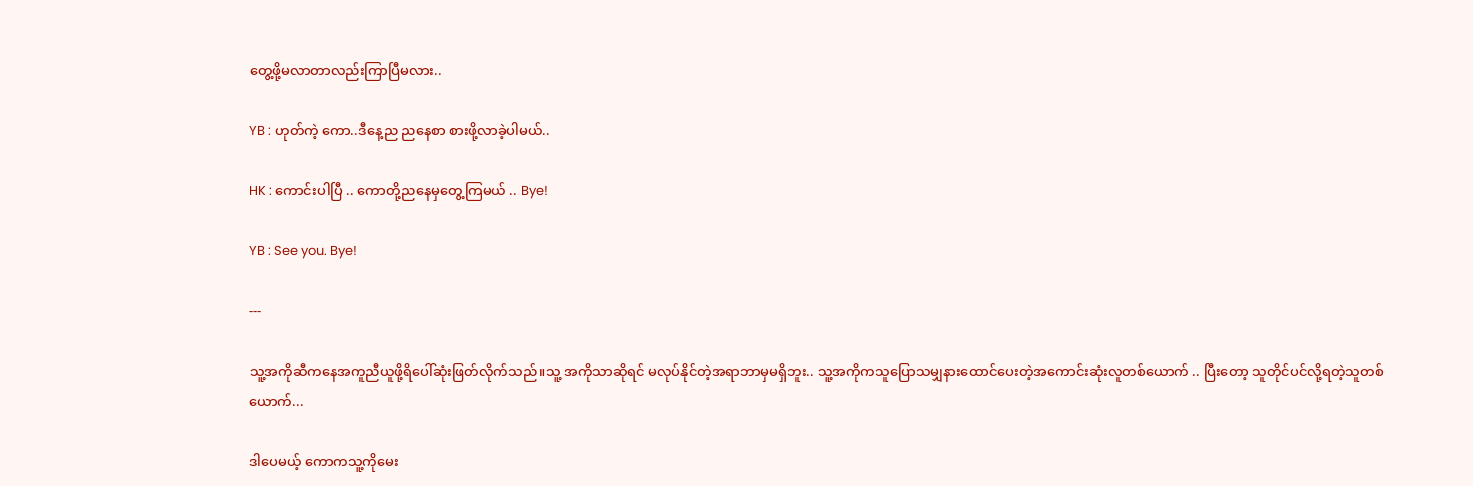တွေ့ဖို့မလာတာလည်းကြာပြီမလား..

YB : ဟုတ်ကဲ့ ကော..ဒီ‌နေ့ည ညနေစာ စားဖို့လာခဲ့ပါမယ်..

HK : ကောင်းပါပြီ .. ကောတို့ညနေမှတွေ့ကြမယ် .. Bye!

YB : See you. Bye!

---

သူ့အကိုဆီကနေအကူညီယူဖို့ရိပေါ်ဆုံးဖြတ်လိုက်သည်။သူ့ အကိုသာဆိုရင် မလုပ်နိုင်တဲ့အရာဘာမှမရှိဘူး.. သူ့အကိုကသူပြောသမျှနားထောင်ပေးတဲ့အကောင်းဆုံးလူတစ်ယောက် .. ပြီးတော့ သူတိုင်ပင်လို့ရတဲ့သူတစ်ယောက်...

ဒါပေမယ့် ကောကသူ့ကိုမေး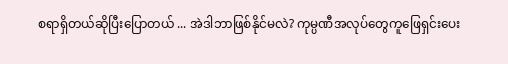စရာရှိတယ်ဆိုပြီးပြောတယ် ... အဲဒါဘာဖြစ်နိုင်မလဲ? ကုမ္ပဏီအလုပ်တွေကူဖြေရှင်းပေး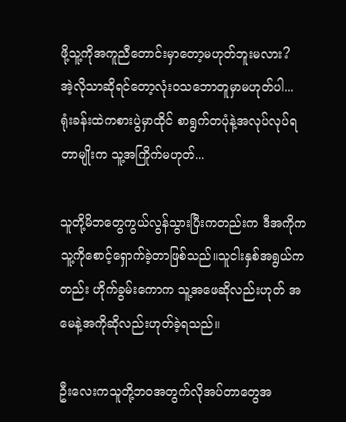ဖို့‌သူ့ကိုအကူညီတောင်းမှာတော့မဟုတ်ဘူးမလား?
အဲ့လိုသာဆိုရင်တော့လုံး၀သဘောတူမှာမဟုတ်ပါ...
ရုံးခန်းထဲကစားပွဲမှာထိုင် စာရွက်တပုံနဲ့အလုပ်လုပ်ရတာမျိုးက သူ့အကြိုက်မဟုတ်...

သူတို့မိဘတွေကွယ်လွန်သွားပြီးကတည်းက ဒီအကိုကသူ့ကိုစောင့်ရှောက်ခဲ့တာဖြစ်သည်။သူငါးနှစ်အရွယ်ကတည်း ဟိုက်ခွမ်းကောက သူ့အဖေဆိုလည်းဟုတ် အမေနဲ့အကိုဆိုလည်းဟုတ်ခဲ့ရသည်။

ဦးလေးကသူတို့ဘ၀အတွက်လိုအပ်တာတွေအ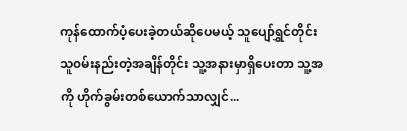ကုန်ထောက်ပံ့ပေးခဲ့တယ်ဆိုပေမယ့် သူပျော်ရွှင်တိုင်း သူ၀မ်းနည်းတဲ့အချိန်တိုင်း သူ့အနားမှာရှိပေးတာ သူ့အကို ဟိုက်ခွမ်း‌တစ်ယောက်သာလျှင်...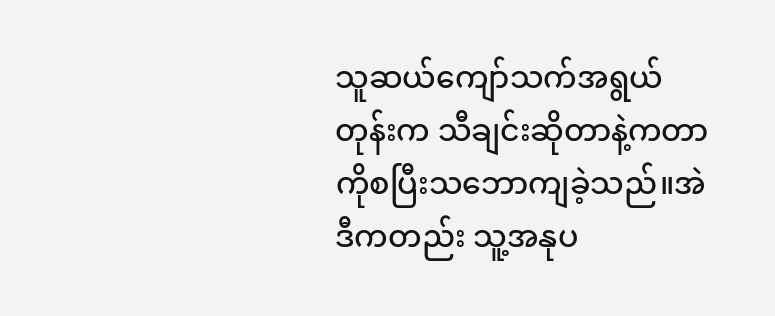သူဆယ်ကျော်သက်အရွယ်တုန်းက သီချင်းဆိုတာနဲ့ကတာကိုစပြီးသဘောကျခဲ့သည်။အဲဒီကတည်း သူ့အနုပ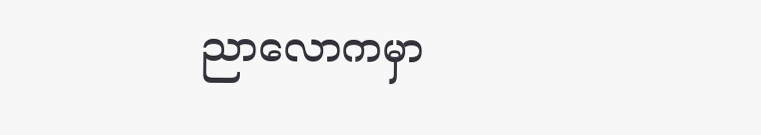ညာလောကမှာ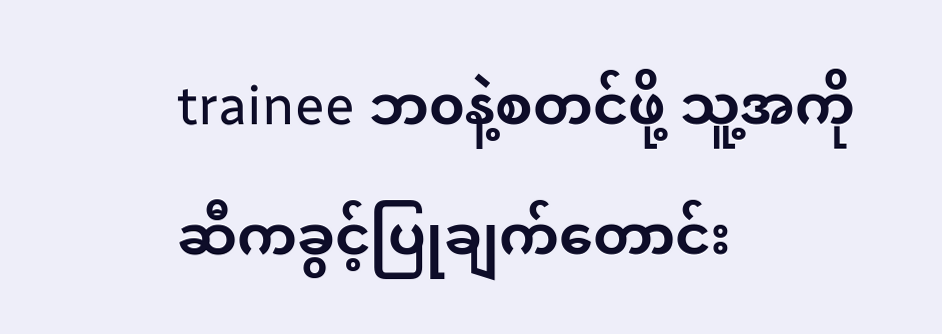trainee ဘ၀နဲ့စတင်ဖို့ သူ့အကိုဆီကခွင့်ပြုချက်တောင်း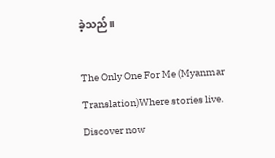ခဲ့သည်။

The Only One For Me (Myanmar Translation)Where stories live. Discover now